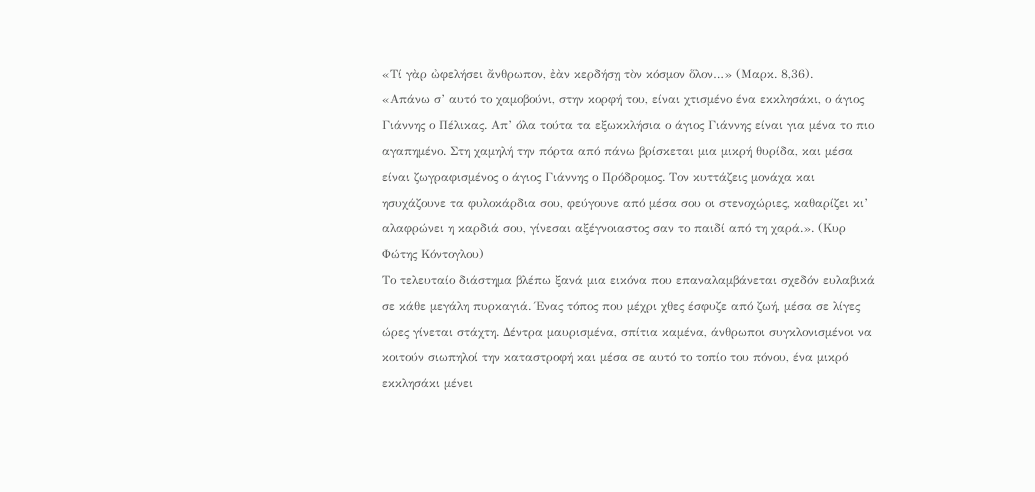«Τί γὰρ ὠφελήσει ἄνθρωπον, ἐὰν κερδήσῃ τὸν κόσμον ὅλον…» (Μαρκ. 8,36).
«Απάνω σ’ αυτό το χαμοβούνι, στην κορφή του, είναι χτισμένο ένα εκκλησάκι, ο άγιος Γιάννης ο Πέλικας. Απ’ όλα τούτα τα εξωκκλήσια ο άγιος Γιάννης είναι για μένα το πιο αγαπημένο. Στη χαμηλή την πόρτα από πάνω βρίσκεται μια μικρή θυρίδα, και μέσα είναι ζωγραφισμένος ο άγιος Γιάννης ο Πρόδρομος. Τον κυττάζεις μονάχα και ησυχάζουνε τα φυλοκάρδια σου, φεύγουνε από μέσα σου οι στενοχώριες, καθαρίζει κι’ αλαφρώνει η καρδιά σου, γίνεσαι αξέγνοιαστος σαν το παιδί από τη χαρά.». (Κυρ Φώτης Κόντογλου)
Το τελευταίο διάστημα βλέπω ξανά μια εικόνα που επαναλαμβάνεται σχεδόν ευλαβικά σε κάθε μεγάλη πυρκαγιά. Ένας τόπος που μέχρι χθες έσφυζε από ζωή, μέσα σε λίγες ώρες γίνεται στάχτη. Δέντρα μαυρισμένα, σπίτια καμένα, άνθρωποι συγκλονισμένοι να κοιτούν σιωπηλοί την καταστροφή και μέσα σε αυτό το τοπίο του πόνου, ένα μικρό εκκλησάκι μένει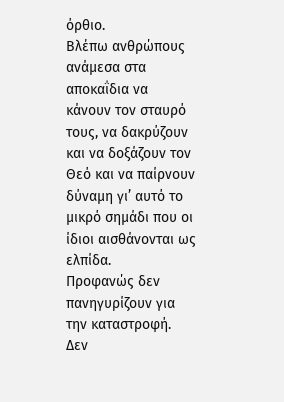όρθιο.
Βλέπω ανθρώπους ανάμεσα στα αποκαΐδια να κάνουν τον σταυρό τους, να δακρύζουν και να δοξάζουν τον Θεό και να παίρνουν δύναμη γι’ αυτό το μικρό σημάδι που οι ίδιοι αισθάνονται ως ελπίδα.
Προφανώς δεν πανηγυρίζουν για την καταστροφή. Δεν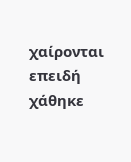χαίρονται επειδή χάθηκε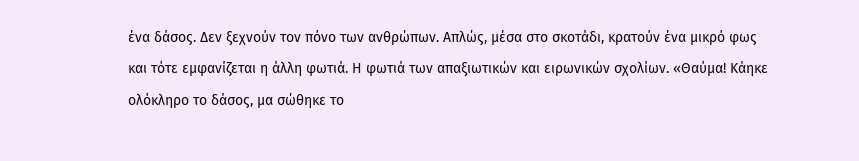ένα δάσος. Δεν ξεχνούν τον πόνο των ανθρώπων. Απλώς, μέσα στο σκοτάδι, κρατούν ένα μικρό φως και τότε εμφανίζεται η άλλη φωτιά. Η φωτιά των απαξιωτικών και ειρωνικών σχολίων. «Θαύμα! Κάηκε ολόκληρο το δάσος, μα σώθηκε το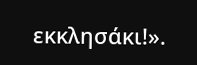εκκλησάκι!».